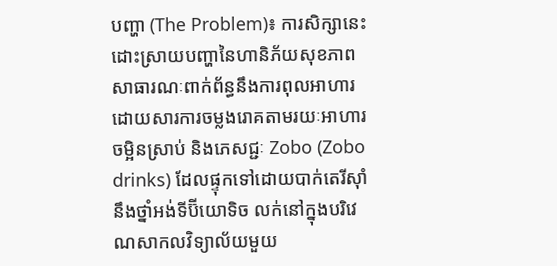បញ្ហា (The Problem)៖ ការសិក្សានេះដោះស្រាយបញ្ហានៃហានិភ័យសុខភាពសាធារណៈពាក់ព័ន្ធនឹងការពុលអាហារ ដោយសារការចម្លងរោគតាមរយៈអាហារចម្អិនស្រាប់ និងភេសជ្ជៈ Zobo (Zobo drinks) ដែលផ្ទុកទៅដោយបាក់តេរីស៊ាំនឹងថ្នាំអង់ទីប៊ីយោទិច លក់នៅក្នុងបរិវេណសាកលវិទ្យាល័យមួយ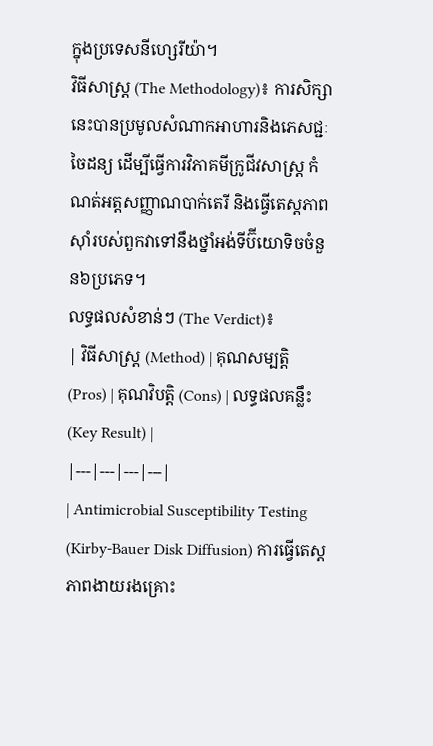ក្នុងប្រទេសនីហ្សេរីយ៉ា។
វិធីសាស្ត្រ (The Methodology)៖ ការសិក្សានេះបានប្រមូលសំណាកអាហារនិងភេសជ្ជៈចៃដន្យ ដើម្បីធ្វើការវិភាគមីក្រូជីវសាស្ត្រ កំណត់អត្តសញ្ញាណបាក់តេរី និងធ្វើតេស្តភាពស៊ាំរបស់ពួកវាទៅនឹងថ្នាំអង់ទីប៊ីយោទិចចំនួន៦ប្រភេទ។
លទ្ធផលសំខាន់ៗ (The Verdict)៖
| វិធីសាស្ត្រ (Method) | គុណសម្បត្តិ (Pros) | គុណវិបត្តិ (Cons) | លទ្ធផលគន្លឹះ (Key Result) |
|---|---|---|---|
| Antimicrobial Susceptibility Testing (Kirby-Bauer Disk Diffusion) ការធ្វើតេស្តភាពងាយរងគ្រោះ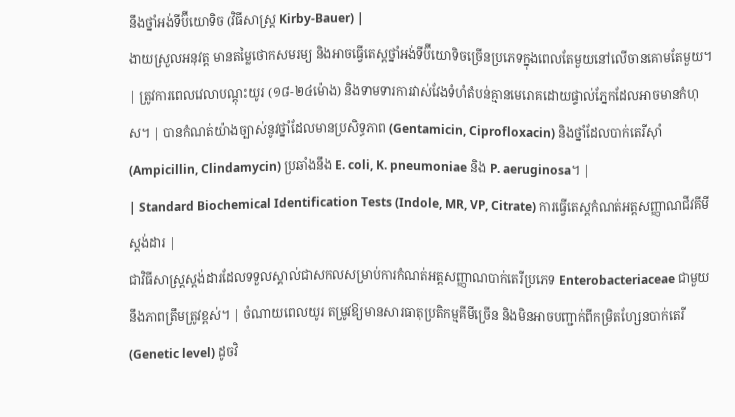នឹងថ្នាំអង់ទីប៊ីយោទិច (វិធីសាស្ត្រ Kirby-Bauer) |
ងាយស្រួលអនុវត្ត មានតម្លៃថោកសមរម្យ និងអាចធ្វើតេស្តថ្នាំអង់ទីប៊ីយោទិចច្រើនប្រភេទក្នុងពេលតែមួយនៅលើចានគោមតែមួយ។ | ត្រូវការពេលវេលាបណ្តុះយូរ (១៨-២៤ម៉ោង) និងទាមទារការវាស់វែងទំហំតំបន់គ្មានមេរោគដោយផ្ទាល់ភ្នែកដែលអាចមានកំហុស។ | បានកំណត់យ៉ាងច្បាស់នូវថ្នាំដែលមានប្រសិទ្ធភាព (Gentamicin, Ciprofloxacin) និងថ្នាំដែលបាក់តេរីស៊ាំ (Ampicillin, Clindamycin) ប្រឆាំងនឹង E. coli, K. pneumoniae និង P. aeruginosa។ |
| Standard Biochemical Identification Tests (Indole, MR, VP, Citrate) ការធ្វើតេស្តកំណត់អត្តសញ្ញាណជីវគីមីស្តង់ដារ |
ជាវិធីសាស្ត្រស្តង់ដារដែលទទួលស្គាល់ជាសកលសម្រាប់ការកំណត់អត្តសញ្ញាណបាក់តេរីប្រភេទ Enterobacteriaceae ជាមួយនឹងភាពត្រឹមត្រូវខ្ពស់។ | ចំណាយពេលយូរ តម្រូវឱ្យមានសារធាតុប្រតិកម្មគីមីច្រើន និងមិនអាចបញ្ជាក់ពីកម្រិតហ្សែនបាក់តេរី (Genetic level) ដូចវិ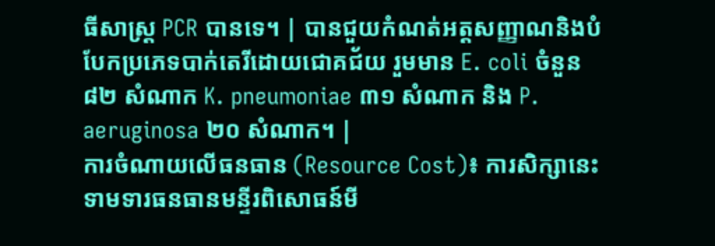ធីសាស្ត្រ PCR បានទេ។ | បានជួយកំណត់អត្តសញ្ញាណនិងបំបែកប្រភេទបាក់តេរីដោយជោគជ័យ រួមមាន E. coli ចំនួន ៨២ សំណាក K. pneumoniae ៣១ សំណាក និង P. aeruginosa ២០ សំណាក។ |
ការចំណាយលើធនធាន (Resource Cost)៖ ការសិក្សានេះទាមទារធនធានមន្ទីរពិសោធន៍មី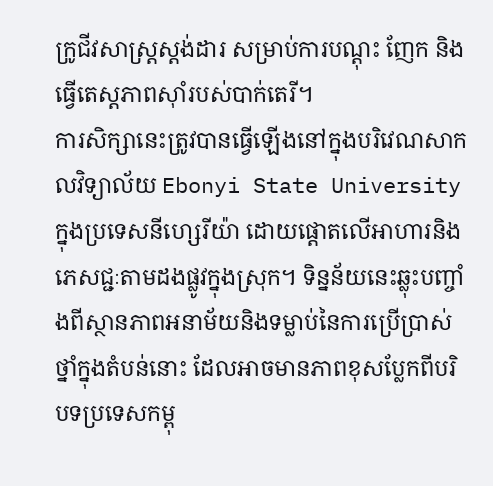ក្រូជីវសាស្ត្រស្តង់ដារ សម្រាប់ការបណ្តុះ ញែក និងធ្វើតេស្តភាពស៊ាំរបស់បាក់តេរី។
ការសិក្សានេះត្រូវបានធ្វើឡើងនៅក្នុងបរិវេណសាកលវិទ្យាល័យ Ebonyi State University ក្នុងប្រទេសនីហ្សេរីយ៉ា ដោយផ្តោតលើអាហារនិងភេសជ្ជៈតាមដងផ្លូវក្នុងស្រុក។ ទិន្នន័យនេះឆ្លុះបញ្ចាំងពីស្ថានភាពអនាម័យនិងទម្លាប់នៃការប្រើប្រាស់ថ្នាំក្នុងតំបន់នោះ ដែលអាចមានភាពខុសប្លែកពីបរិបទប្រទេសកម្ពុ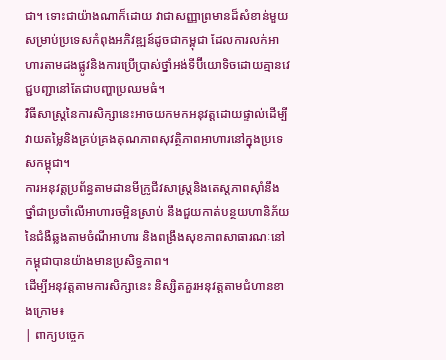ជា។ ទោះជាយ៉ាងណាក៏ដោយ វាជាសញ្ញាព្រមានដ៏សំខាន់មួយសម្រាប់ប្រទេសកំពុងអភិវឌ្ឍន៍ដូចជាកម្ពុជា ដែលការលក់អាហារតាមដងផ្លូវនិងការប្រើប្រាស់ថ្នាំអង់ទីប៊ីយោទិចដោយគ្មានវេជ្ជបញ្ជានៅតែជាបញ្ហាប្រឈមធំ។
វិធីសាស្ត្រនៃការសិក្សានេះអាចយកមកអនុវត្តដោយផ្ទាល់ដើម្បីវាយតម្លៃនិងគ្រប់គ្រងគុណភាពសុវត្ថិភាពអាហារនៅក្នុងប្រទេសកម្ពុជា។
ការអនុវត្តប្រព័ន្ធតាមដានមីក្រូជីវសាស្ត្រនិងតេស្តភាពស៊ាំនឹងថ្នាំជាប្រចាំលើអាហារចម្អិនស្រាប់ នឹងជួយកាត់បន្ថយហានិភ័យនៃជំងឺឆ្លងតាមចំណីអាហារ និងពង្រឹងសុខភាពសាធារណៈនៅកម្ពុជាបានយ៉ាងមានប្រសិទ្ធភាព។
ដើម្បីអនុវត្តតាមការសិក្សានេះ និស្សិតគួរអនុវត្តតាមជំហានខាងក្រោម៖
| ពាក្យបច្ចេក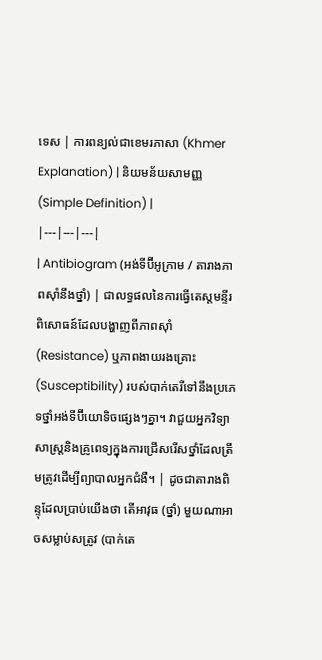ទេស | ការពន្យល់ជាខេមរភាសា (Khmer Explanation) | និយមន័យសាមញ្ញ (Simple Definition) |
|---|---|---|
| Antibiogram (អង់ទីប៊ីអូក្រាម / តារាងភាពស៊ាំនឹងថ្នាំ) | ជាលទ្ធផលនៃការធ្វើតេស្តមន្ទីរពិសោធន៍ដែលបង្ហាញពីភាពស៊ាំ (Resistance) ឬភាពងាយរងគ្រោះ (Susceptibility) របស់បាក់តេរីទៅនឹងប្រភេទថ្នាំអង់ទីប៊ីយោទិចផ្សេងៗគ្នា។ វាជួយអ្នកវិទ្យាសាស្ត្រនិងគ្រូពេទ្យក្នុងការជ្រើសរើសថ្នាំដែលត្រឹមត្រូវដើម្បីព្យាបាលអ្នកជំងឺ។ | ដូចជាតារាងពិន្ទុដែលប្រាប់យើងថា តើអាវុធ (ថ្នាំ) មួយណាអាចសម្លាប់សត្រូវ (បាក់តេ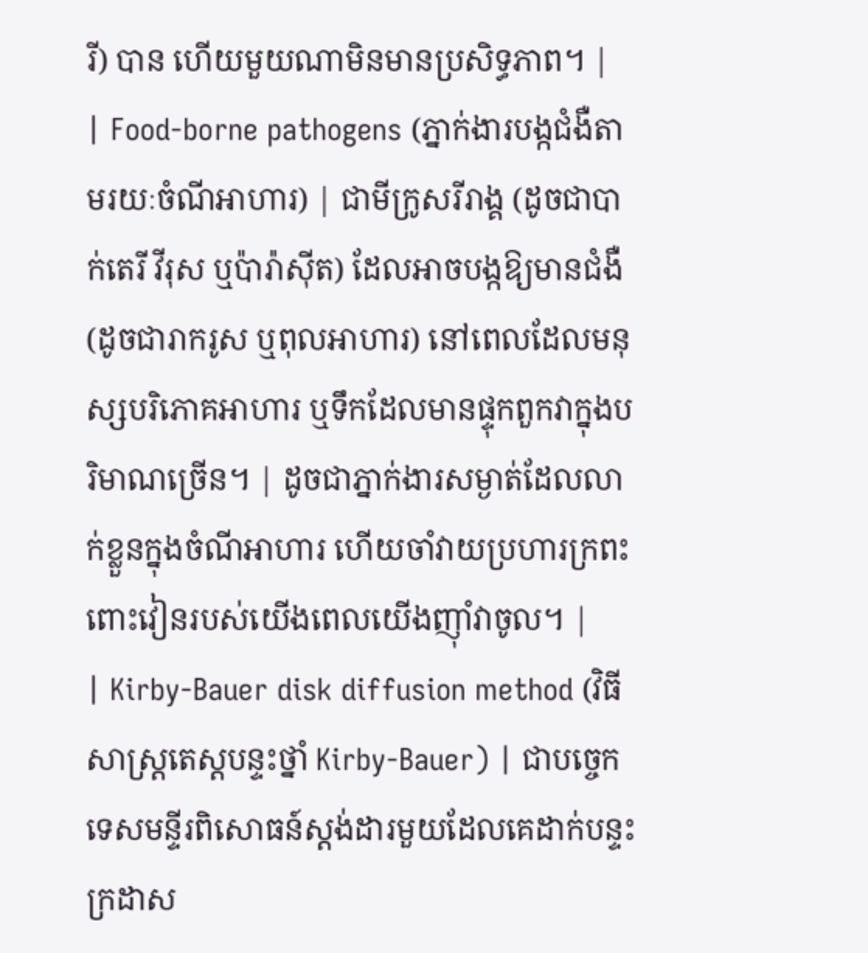រី) បាន ហើយមួយណាមិនមានប្រសិទ្ធភាព។ |
| Food-borne pathogens (ភ្នាក់ងារបង្កជំងឺតាមរយៈចំណីអាហារ) | ជាមីក្រូសរីរាង្គ (ដូចជាបាក់តេរី វីរុស ឬប៉ារ៉ាស៊ីត) ដែលអាចបង្កឱ្យមានជំងឺ (ដូចជារាករូស ឬពុលអាហារ) នៅពេលដែលមនុស្សបរិភោគអាហារ ឬទឹកដែលមានផ្ទុកពួកវាក្នុងបរិមាណច្រើន។ | ដូចជាភ្នាក់ងារសម្ងាត់ដែលលាក់ខ្លួនក្នុងចំណីអាហារ ហើយចាំវាយប្រហារក្រពះពោះវៀនរបស់យើងពេលយើងញ៉ាំវាចូល។ |
| Kirby-Bauer disk diffusion method (វិធីសាស្ត្រតេស្តបន្ទះថ្នាំ Kirby-Bauer) | ជាបច្ចេកទេសមន្ទីរពិសោធន៍ស្តង់ដារមួយដែលគេដាក់បន្ទះក្រដាស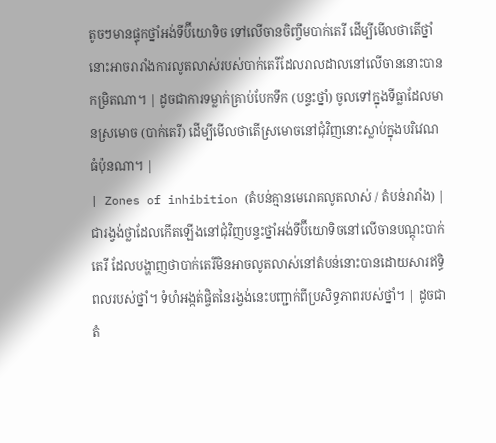តូចៗមានផ្ទុកថ្នាំអង់ទីប៊ីយោទិច ទៅលើចានចិញ្ចឹមបាក់តេរី ដើម្បីមើលថាតើថ្នាំនោះអាចរារាំងការលូតលាស់របស់បាក់តេរីដែលរាលដាលនៅលើចាននោះបានកម្រិតណា។ | ដូចជាការទម្លាក់គ្រាប់បែកទឹក (បន្ទះថ្នាំ) ចូលទៅក្នុងទីធ្លាដែលមានស្រមោច (បាក់តេរី) ដើម្បីមើលថាតើស្រមោចនៅជុំវិញនោះស្លាប់ក្នុងបរិវេណធំប៉ុនណា។ |
| Zones of inhibition (តំបន់គ្មានមេរោគលូតលាស់ / តំបន់រារាំង) | ជារង្វង់ថ្លាដែលកើតឡើងនៅជុំវិញបន្ទះថ្នាំអង់ទីប៊ីយោទិចនៅលើចានបណ្តុះបាក់តេរី ដែលបង្ហាញថាបាក់តេរីមិនអាចលូតលាស់នៅតំបន់នោះបានដោយសារឥទ្ធិពលរបស់ថ្នាំ។ ទំហំអង្កត់ផ្ចិតនៃរង្វង់នេះបញ្ជាក់ពីប្រសិទ្ធភាពរបស់ថ្នាំ។ | ដូចជាតំ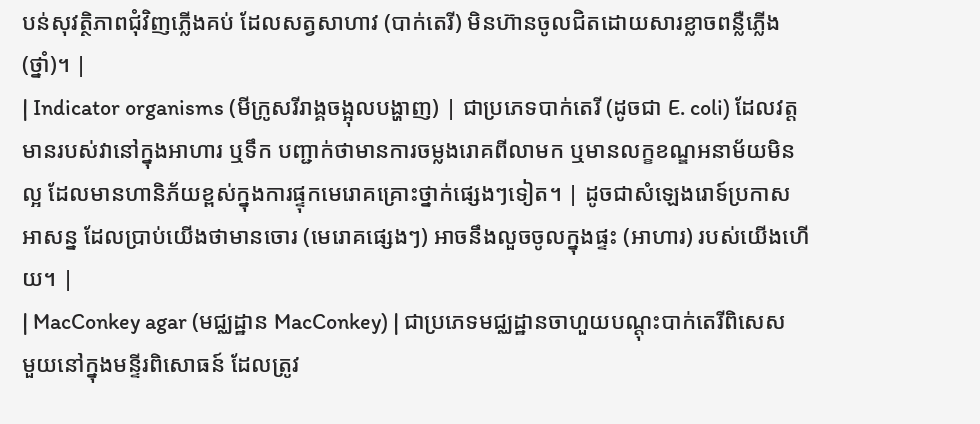បន់សុវត្ថិភាពជុំវិញភ្លើងគប់ ដែលសត្វសាហាវ (បាក់តេរី) មិនហ៊ានចូលជិតដោយសារខ្លាចពន្លឺភ្លើង (ថ្នាំ)។ |
| Indicator organisms (មីក្រូសរីរាង្គចង្អុលបង្ហាញ) | ជាប្រភេទបាក់តេរី (ដូចជា E. coli) ដែលវត្តមានរបស់វានៅក្នុងអាហារ ឬទឹក បញ្ជាក់ថាមានការចម្លងរោគពីលាមក ឬមានលក្ខខណ្ឌអនាម័យមិនល្អ ដែលមានហានិភ័យខ្ពស់ក្នុងការផ្ទុកមេរោគគ្រោះថ្នាក់ផ្សេងៗទៀត។ | ដូចជាសំឡេងរោទ៍ប្រកាសអាសន្ន ដែលប្រាប់យើងថាមានចោរ (មេរោគផ្សេងៗ) អាចនឹងលួចចូលក្នុងផ្ទះ (អាហារ) របស់យើងហើយ។ |
| MacConkey agar (មជ្ឈដ្ឋាន MacConkey) | ជាប្រភេទមជ្ឈដ្ឋានចាហួយបណ្តុះបាក់តេរីពិសេសមួយនៅក្នុងមន្ទីរពិសោធន៍ ដែលត្រូវ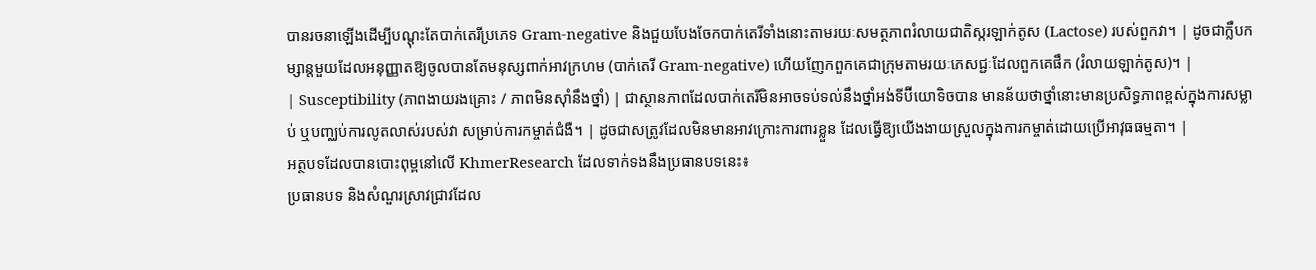បានរចនាឡើងដើម្បីបណ្តុះតែបាក់តេរីប្រភេទ Gram-negative និងជួយបែងចែកបាក់តេរីទាំងនោះតាមរយៈសមត្ថភាពរំលាយជាតិស្ករឡាក់តូស (Lactose) របស់ពួកវា។ | ដូចជាក្លឹបកម្សាន្តមួយដែលអនុញ្ញាតឱ្យចូលបានតែមនុស្សពាក់អាវក្រហម (បាក់តេរី Gram-negative) ហើយញែកពួកគេជាក្រុមតាមរយៈភេសជ្ជៈដែលពួកគេផឹក (រំលាយឡាក់តូស)។ |
| Susceptibility (ភាពងាយរងគ្រោះ / ភាពមិនស៊ាំនឹងថ្នាំ) | ជាស្ថានភាពដែលបាក់តេរីមិនអាចទប់ទល់នឹងថ្នាំអង់ទីប៊ីយោទិចបាន មានន័យថាថ្នាំនោះមានប្រសិទ្ធភាពខ្ពស់ក្នុងការសម្លាប់ ឬបញ្ឈប់ការលូតលាស់របស់វា សម្រាប់ការកម្ចាត់ជំងឺ។ | ដូចជាសត្រូវដែលមិនមានអាវក្រោះការពារខ្លួន ដែលធ្វើឱ្យយើងងាយស្រួលក្នុងការកម្ចាត់ដោយប្រើអាវុធធម្មតា។ |
អត្ថបទដែលបានបោះពុម្ពនៅលើ KhmerResearch ដែលទាក់ទងនឹងប្រធានបទនេះ៖
ប្រធានបទ និងសំណួរស្រាវជ្រាវដែល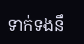ទាក់ទងនឹ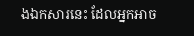ងឯកសារនេះ ដែលអ្នកអាច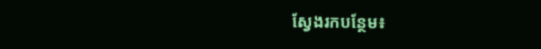ស្វែងរកបន្ថែម៖